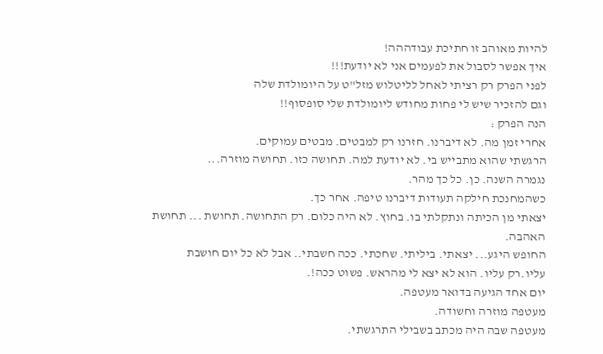להיות מאוהב זו חתיכת עבודההה!
איך אפשר לסבול את לפעמים אני לא יודעת!!!
לפני הפרק רק רציתי לאחל לליטלוש מזל"ט על היומולדת שלה
וגם להזכיר שיש לי פחות מחודש ליומולדת שלי סופסוף!!
הנה הפרק :
אחרי זמן מה. לא דיברנו. חזרנו רק למבטים. מבטים עמוקים.
הרגשתי שהוא מתבייש בי. לא יודעת למה. תחושה כזו. תחושה מוזרה...
נגמרה השנה. כן. כל כך מהר.
כשהמחנכת חילקה תעודות דיברנו טיפה. אחר כך.
יצאתי מן הכיתה ונתקלתי בו. בחוץ. לא היה כלום. רק התחושה. תחושת ... תחושת האהבה.
החופש היגע... יצאתי. ביליתי. שחכתי. ככה חשבתי.. אבל לא כל יום חושבת עליו.רק עליו. הוא לא יצא לי מהראש. פשוט ככה!.
יום אחד הגיעה בדואר מעטפה.
מעטפה מוזרה וחשודה.
מעטפה שבה היה מכתב בשבילי התרגשתי.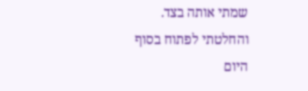שמתי אותה בצד. והחלטתי לפתוח בסוף היום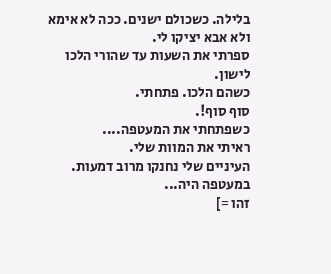בלילה. כשכולם ישנים. ככה לא אימא ולא אבא יציקו לי.
ספרתי את השעות עד שהורי הלכו לישון.
כשהם הלכו. פתחתי.
סוף סוף!.
כשפתחתי את המעטפה....
ראיתי את המוות שלי.
העיניים שלי נחנקו מרוב דמעות.
במעטפה היה...
זהו =]